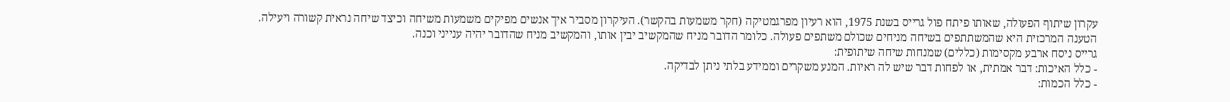עקרון שיתוף הפעולה, שאותו פיתח פול גרייס בשנת 1975, הוא רעיון מפרגמטיקה (חקר משמעות בהקשר). העיקרון מסביר איך אנשים מפיקים משמעות משיחה וכיצד שיחה נראית קשורה ויעילה.
הטענה המרכזית היא שהמשתתפים בשיחה מניחים שכולם משתפים פעולה. כלומר הדובר מניח שהמקשיב יבין אותו, והמקשיב מניח שהדובר יהיה ענייני וכנה.
גרייס ניסח ארבע מקסימות (כללים) שמנחות שיחה שיתופית:
- כלל האיכות: דבר אמתית, או לפחות דבר שיש לה ראיות. המנע משקרים וממידע בלתי ניתן לבדיקה.
- כלל הכמות: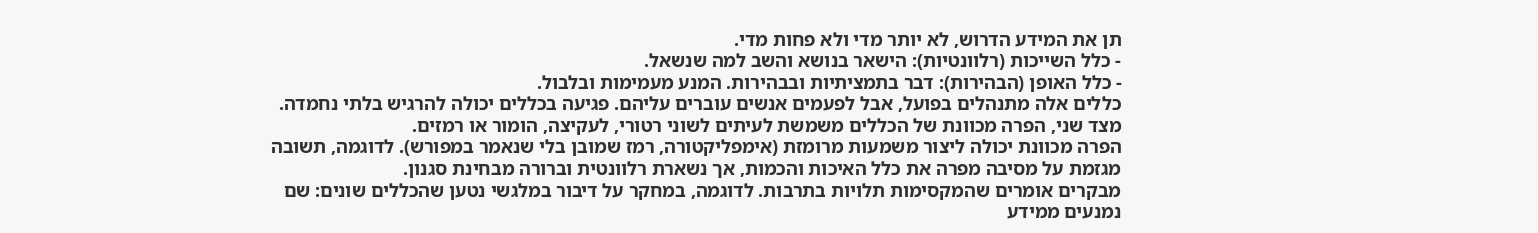תן את המידע הדרוש, לא יותר מדי ולא פחות מדי.
- כלל השייכות (רלוונטיות): הישאר בנושא והשב למה שנשאל.
- כלל האופן (הבהירות): דבר בתמציתיות ובבהירות. המנע מעמימות ובלבול.
כללים אלה מתנהלים בפועל, אבל לפעמים אנשים עוברים עליהם. פגיעה בכללים יכולה להרגיש בלתי נחמדה. מצד שני, הפרה מכוונת של הכללים משמשת לעיתים לשוני רטורי, לעקיצה, הומור או רמזים.
הפרה מכוונת יכולה ליצור משמעות מרומזת (אימפליקטורה, רמז שמובן בלי שנאמר במפורש). לדוגמה, תשובה מגזמת על מסיבה מפרה את כלל האיכות והכמות, אך נשארת רלוונטית וברורה מבחינת סגנון.
מבקרים אומרים שהמקסימות תלויות בתרבות. לדוגמה, במחקר על דיבור במלגשי נטען שהכללים שונים: שם נמנעים ממידע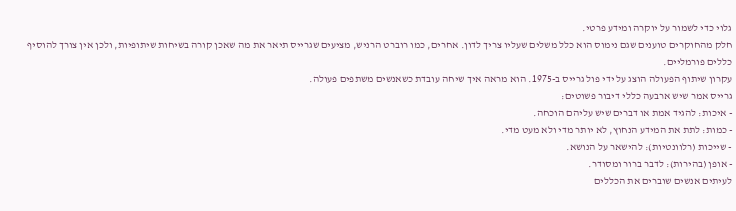גלוי כדי לשמור על יוקרה ומידע פרטי.
חלק מהחוקרים טוענים שגם נימוס הוא כלל משלים שעליו צריך לדון. אחרים, כמו רוברט הרניש, מציעים שגרייס תיאר את מה שאכן קורה בשיחות שיתופיות, ולכן אין צורך להוסיף כללים פורמליים.
עקרון שיתוף הפעולה הוצג על ידי פול גרייס ב-1975. הוא מראה איך שיחה עובדת כשאנשים משתפים פעולה.
גרייס אמר שיש ארבעה כללי דיבור פשוטים:
- איכות: להגיד אמת או דברים שיש עליהם הוכחה.
- כמות: לתת את המידע הנחוץ, לא יותר מדי ולא מעט מדי.
- שייכות (רלוונטיות): להישאר על הנושא.
- אופן (בהירות): לדבר ברור ומסודר.
לעיתים אנשים שוברים את הכללים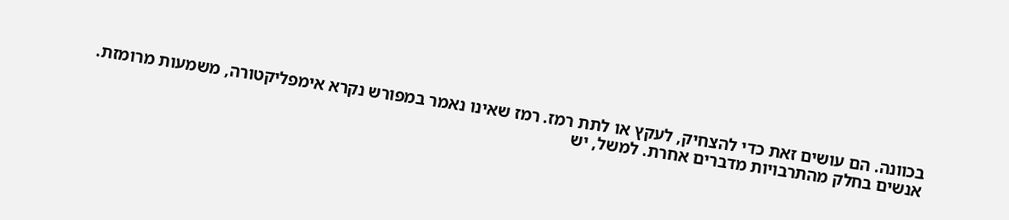בכוונה. הם עושים זאת כדי להצחיק, לעקץ או לתת רמז. רמז שאינו נאמר במפורש נקרא אימפליקטורה, משמעות מרומזת.
אנשים בחלק מהתרבויות מדברים אחרת. למשל, יש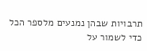תרבויות שבהן נמנעים מלספר הכל כדי לשמור על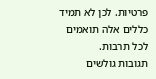פרטיות. לכן לא תמיד כללים אלה תואמים לכל תרבות.
תגובות גולשים